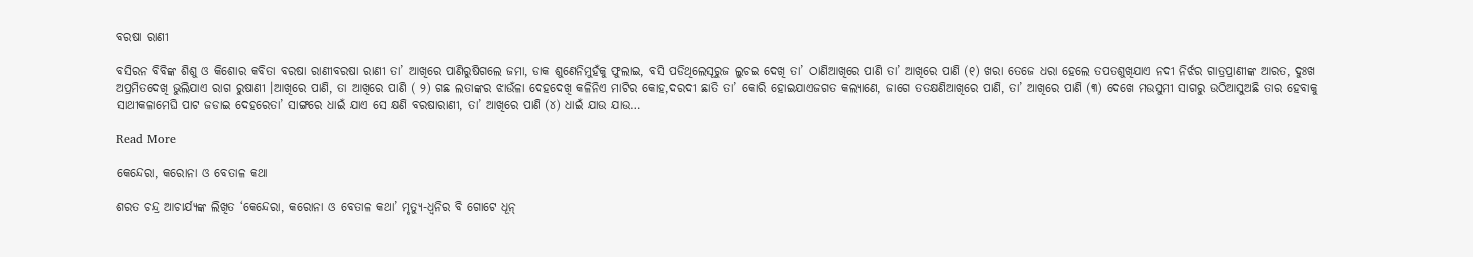ବରଷା ରାଣୀ

ବସିରନ ବିବିଙ୍କ ଶିଶୁ ଓ କିଶୋର କବିତା ବରଷା ରାଣୀବରଷା ରାଣୀ ତା’ ଆଖିରେ ପାଣିରୁଷିଗଲେ ଜମା, ଡାକ ଶୁଣେନିମୁହଁକୁ ଫୁଲାଇ, ବସି ପଡିଥିଲେସୂରୁଜ ଲୁଚଇ ଦେଖି ତା’ ଠାଣିଆଖିରେ ପାଣି ତା’ ଆଖିରେ ପାଣି (୧) ଖରା ତେଜେ ଧରା ହେଲେ ତପତଶୁଖିଯାଏ ନଦୀ ନିର୍ଝର ଗାତ୍ରପ୍ରାଣୀଙ୍କ ଆରତ, ଦୁଃଖ ଅପ୍ରମିତଦେଖି ଭୁଲିଯାଏ ରାଗ ରୁଷାଣୀ ।ଆଖିରେ ପାଣି, ତା ଆଖିରେ ପାଣି ( ୨) ଗଛ ଲତାଙ୍କର ଝାଉଁଳା ଦେହଦେଖି କଳିନିଏ ମାଟିର କୋହ,ଦରଦୀ ଛାତି ତା’ କୋରି ହୋଇଯାଏଜଗତ କଲ୍ୟାଣେ, ଜାଗେ ତତକ୍ଷଣିଆଖିରେ ପାଣି, ତା’ ଆଖିରେ ପାଣି (୩) ଦେଖେ ମଉସୁମୀ ସାଗରୁ ଉଠିଆସୁଅଛି ତାର ହେବାକୁ ସାଥୀକଳାମେଘି ପାଟ ଜଡାଇ ଦେହରେତା’ ସାଙ୍ଗରେ ଧାଇଁ ଯାଏ ସେ କ୍ଷଣି ବରଷାରାଣୀ, ତା’ ଆଖିରେ ପାଣି (୪) ଧାଇଁ ଯାଉ ଯାଉ…

Read More

କେନ୍ଦେରା, କରୋନା ଓ ବେତାଳ କଥା

ଶରତ ଚନ୍ଦ୍ର ଆଚାର୍ଯ୍ୟଙ୍କ ଲିଖିତ ‘କେନ୍ଦେରା, କରୋନା ଓ ବେତାଳ କଥା’ ମୃତ୍ୟୁ-ଧ୍ୱନିର ବି ଗୋଟେ ଧୂନ୍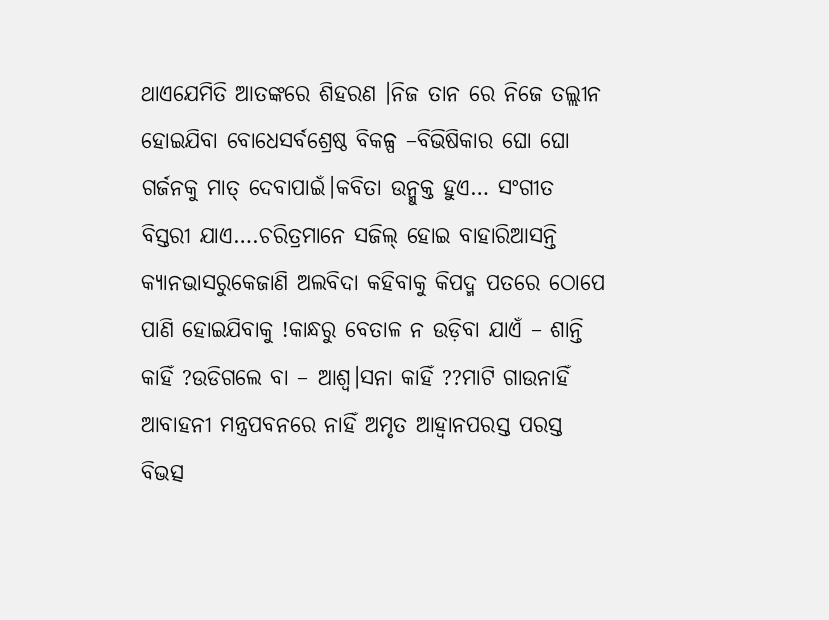ଥାଏଯେମିତି ଆତଙ୍କରେ ଶିହରଣ ।ନିଜ ତାନ ରେ ନିଜେ ତଲ୍ଲୀନ ହୋଇଯିବା ବୋଧେସର୍ବଶ୍ରେଷ୍ଠ ବିକଳ୍ପ –ବିଭିଷିକାର ଘୋ ଘୋ ଗର୍ଜନକୁ ମାତ୍ ଦେବାପାଇଁ।କବିତା ଉନ୍ମୁକ୍ତ ହୁଏ… ସଂଗୀତ ବିସ୍ତରୀ ଯାଏ….ଚରିତ୍ରମାନେ ସଜିଲ୍ ହୋଇ ବାହାରିଆସନ୍ତି କ୍ୟାନଭାସରୁକେଜାଣି ଅଲବିଦା କହିବାକୁ କିପଦ୍ମ ପତରେ ଠୋପେ ପାଣି ହୋଇଯିବାକୁ !କାନ୍ଧରୁ ବେତାଳ ନ ଉଡ଼ିବା ଯାଏଁ – ଶାନ୍ତି କାହିଁ ?ଉଡିଗଲେ ବା – ଆଶ୍ୱ।ସନା କାହିଁ ??ମାଟି ଗାଉନାହିଁ ଆବାହନୀ ମନ୍ତ୍ରପବନରେ ନାହିଁ ଅମୃତ ଆହ୍ୱାନପରସ୍ତ ପରସ୍ତ ବିଭତ୍ସ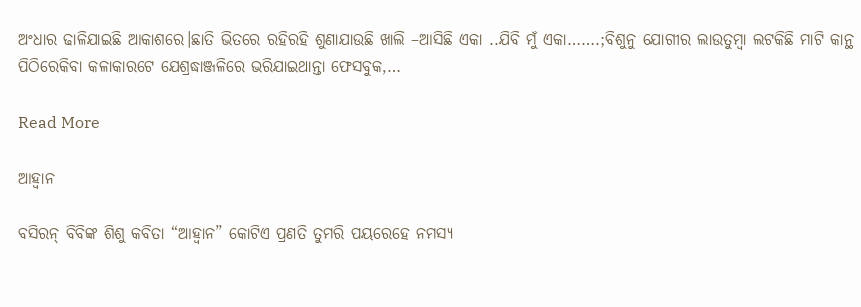ଅଂଧାର ଢାଳିଯାଇଛି ଆକାଶରେ।ଛାତି ଭିତରେ ରହିରହି ଶୁଣାଯାଉଛି ଖାଲି –ଆସିଛି ଏକା ..ଯିବି ମୁଁ ଏକା…….;ବିଶୁନୁ ଯୋଗୀର ଲାଉତୁମ୍ବା ଲଟକିଛି ମାଟି କାନ୍ଥ ପିଠିରେକିବା କଳାକାରଟେ ଯେଶ୍ରଦ୍ଧାଞ୍ଜଳିରେ ଭରିଯାଇଥାନ୍ତା ଫେସବୁକ,…

Read More

ଆହ୍ୱାନ

ବସିରନ୍ ବିବିଙ୍କ ଶିଶୁ କବିତା “ଆହ୍ୱାନ” କୋଟିଏ ପ୍ରଣତି ତୁମରି ପୟରେହେ ନମସ୍ୟ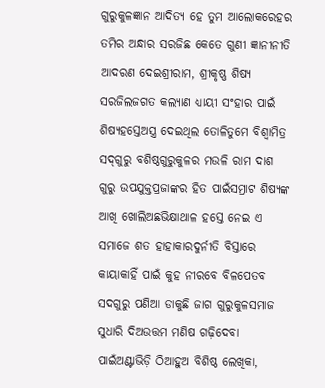ଗୁରୁକୁଳଜ୍ଞାନ ଆଦିତ୍ୟ ହେ ତୁମ ଆଲୋକରେହର ତମିର ଅନ୍ଧାର ସରଜିଛ କେତେ ଗୁଣୀ ଜ୍ଞାନୀନୀତି ଆଦରଣ ଦେଇଶ୍ରୀରାମ, ଶ୍ରୀକୃଷ୍ଣ ଶିଷ୍ୟ ସରଜିଲଜଗତ କଲ୍ୟାଣ ଧ୍ୟାୟୀ ସଂହାର ପାଇଁ ଶିଷ୍ୟହସ୍ତେଅସ୍ତ୍ର ଦେଇଥିଲ ତୋଳିତୁମେ ବିଶ୍ୱାମିତ୍ର ସଦ୍‌ଗୁରୁ ବଶିଷ୍ଠଗୁରୁକୁଳର ମଉଳି ରାମ ଦାଶ ଗୁରୁ ଉପଯୁକ୍ତପ୍ରଜାଙ୍କର ହିତ ପାଇଁସମ୍ରାଟ ଶିଷ୍ୟଙ୍କ ଆଖି ଖୋଲିଅଛଭିକ୍ଷାଥାଳ ହସ୍ତେ ନେଇ ଏ ସମାଜେ ଶତ ହାହାକାରଦୁର୍ନୀତି ବିସ୍ତାରେ କାୟାକାହିଁ ପାଇଁ କୁହ ନୀରବେ ବିଳପେତବ ସଦଗୁରୁ ପଣିଆ ଡାକୁଛି ଜାଗ ଗୁରୁକୁଳସମାଜ ସୁଧାରି ଦିଅଉତ୍ତମ ମଣିଷ ଗଢ଼ିଦେବା ପାଇଁଅଣ୍ଟାଭିଡ଼ି ଠିଆହୁଅ ବିଶିଷ୍ଠ ଲେଖିକା,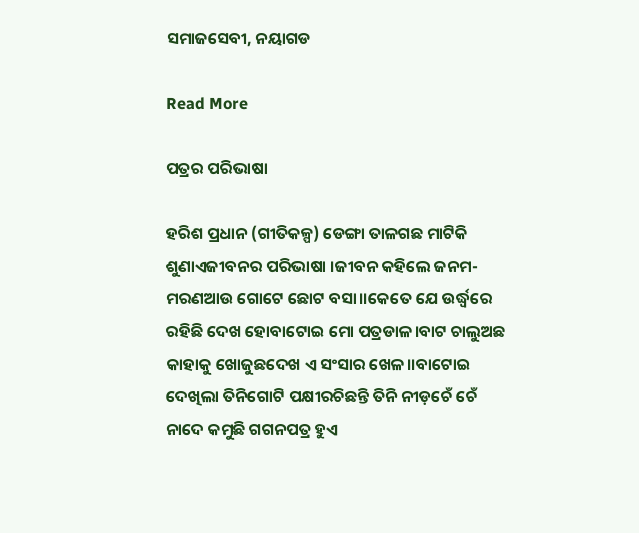ସମାଜସେବୀ, ନୟାଗଡ

Read More

ପତ୍ରର ପରିଭାଷା

ହରିଶ ପ୍ରଧାନ (ଗୀତିକଳ୍ପ) ଡେଙ୍ଗା ତାଳଗଛ ମାଟିକି ଶୁଣାଏଜୀବନର ପରିଭାଷା ।ଜୀବନ କହିଲେ ଜନମ-ମରଣଆଉ ଗୋଟେ ଛୋଟ ବସା।।କେତେ ଯେ ଉର୍ଦ୍ଧ୍ବରେ ରହିଛି ଦେଖ ହୋବାଟୋଇ ମୋ ପତ୍ରଡାଳ।ବାଟ ଚାଲୁଅଛ କାହାକୁ ଖୋଜୁଛଦେଖ ଏ ସଂସାର ଖେଳ।।ବାଟୋଇ ଦେଖିଲା ତିନିଗୋଟି ପକ୍ଷୀରଚିଛନ୍ତି ତିନି ନୀଡ଼ଚେଁ ଚେଁ ନାଦେ କମୁଛି ଗଗନପତ୍ର ହୁଏ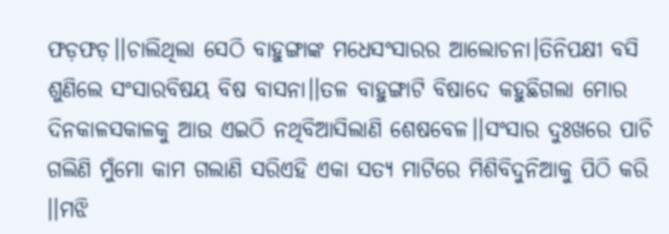ଫଡ଼ଫଡ଼।।ଚାଲିଥିଲା ସେଠି ବାହୁଙ୍ଗାଙ୍କ ମଧେସଂସାରର ଆଲୋଚନା।ତିନିପକ୍ଷୀ ବସି ଶୁଣିଲେ ସଂସାରବିଷୟ ବିଷ ବାସନା।।ତଳ ବାହୁଙ୍ଗାଟି ବିଷାଦେ କହୁଛିଗଲା ମୋର ଦିନକାଳସକାଳକୁ ଆଉ ଏଇଠି ନଥିବିଆସିଲାଣି ଶେଷବେଳ।।ସଂସାର ଦୁଃଖରେ ପାଚି ଗଲିଣି ମୁଁମୋ କାମ ଗଲାଣି ସରିଏହି ଏକା ସତ୍ୟ ମାଟିରେ ମିଶିବିଦୁନିଆକୁ ପିଠି କରି ।।ମଝି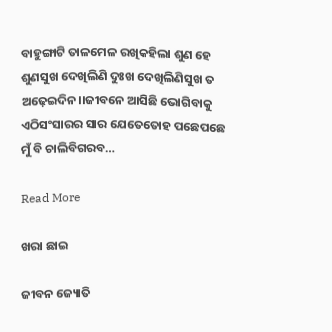ବାହୁଙ୍ଗାଟି ତାଳମେଳ ରଖିକହିଲା ଶୁଣ ହେ ଶୁଣସୁଖ ଦେଖିଲିଣି ଦୁଃଖ ଦେଖିଲିଣିସୁଖ ତ ଅଢ଼େଇଦିନ।।ଜୀବନେ ଆସିଛି ଭୋଗିବାକୁ ଏଠିସଂସାରର ସାର ଯେତେତୋହ ପଛେପଛେ ମୁଁ ବି ଚାଲିବିଗରବ…

Read More

ଖରା ଛାଇ

ଜୀବନ ଜ୍ୟୋତି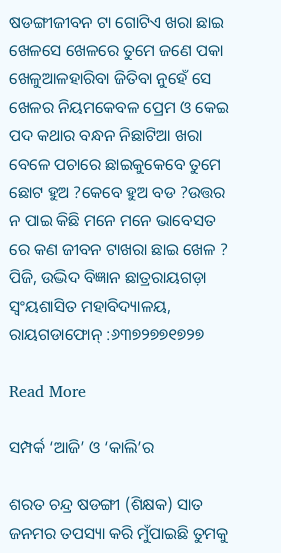ଷଡଙ୍ଗୀଜୀବନ ଟା ଗୋଟିଏ ଖରା ଛାଇ ଖେଳସେ ଖେଳରେ ତୁମେ ଜଣେ ପକା ଖେଳୁଆଳହାରିବା ଜିତିବା ନୁହେଁ ସେ ଖେଳର ନିୟମକେବଳ ପ୍ରେମ ଓ କେଇ ପଦ କଥାର ବନ୍ଧନ ନିଛାଟିଆ ଖରା ବେଳେ ପଚାରେ ଛାଇକୁକେବେ ତୁମେ ଛୋଟ ହୁଅ ?କେବେ ହୁଅ ବଡ ?ଉତ୍ତର ନ ପାଇ କିଛି ମନେ ମନେ ଭାବେସତ ରେ କଣ ଜୀବନ ଟାଖରା ଛାଇ ଖେଳ ? ପିଜି, ଉଦ୍ଭିଦ ବିଜ୍ଞାନ ଛାତ୍ରରାୟଗଡ଼ା ସ୍ବଂୟଶାସିତ ମହାବିଦ୍ୟାଳୟ, ରାୟଗଡାଫୋନ୍ :୬୩୭୨୭୭୧୭୨୭

Read More

ସମ୍ପର୍କ ‘ଆଜି’ ଓ ‘କାଲି’ର

ଶରତ ଚନ୍ଦ୍ର ଷଡଙ୍ଗୀ (ଶିକ୍ଷକ) ସାତ ଜନମର ତପସ୍ୟା କରି ମୁଁପାଇଛି ତୁମକୁ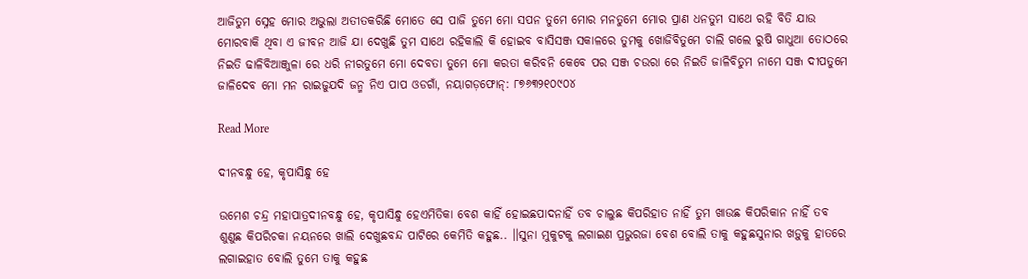ଆଜିତୁମ ସ୍ନେହ ମୋର ଅଭୁଲା ଅତୀତକରିଛି ମୋତେ ସେ ପାଜି ତୁମେ ମୋ ସପନ ତୁମେ ମୋର ମନତୁମେ ମୋର ପ୍ରାଣ ଧନତୁମ ସାଥେ ରହି ବିତି ଯାଉ ମୋରବାକି ଥିବା ଏ ଜୀବନ ଆଜି ଯା ଦେଖୁଛି ତୁମ ସାଥେ ରହିକାଲି କି ହୋଇବ ବାସିସଞ୍ଜ ସକାଳରେ ତୁମକୁ ଖୋଜିବିତୁମେ ଚାଲି ଗଲେ ରୁଷି ଗାଧୁଆ ତୋଠରେ ନିଇତି ଢାଳିବିଆଞ୍ଜୁଳା ରେ ଧରି ନୀରତୁମେ ମୋ ଦେବତା ତୁମେ ମୋ କରତା କରିବନି କେବେ ପର ସଞ୍ଜ ଚଉରା ରେ ନିଇତି ଜାଳିବିତୁମ ନାମେ ସଞ୍ଜ ଦୀପତୁମେ ଜାଳିଦେବ ମୋ ମନ ରାଇଜୁଯଦି ଜନ୍ମ ନିଏ ପାପ ଓଡଗାଁ, ନୟାଗଡ଼ଫୋନ୍: ୮୭୬୩୨୧୦୯୦୪

Read More

ଦୀନବନ୍ଧୁ ହେ, କୃପାସିନ୍ଧୁ ହେ

ଉମେଶ ଚନ୍ଦ୍ର ମହାପାତ୍ରଦୀନବନ୍ଧୁ ହେ, କୃପାସିନ୍ଧୁ ହେଏମିତିକା ବେଶ କାହିଁ ହୋଇଛପାଦନାହିଁ ତବ ଚାଲୁଛ କିପରିହାତ ନାହିଁ ତୁମ ଖାଉଛ କିପରିକାନ ନାହିଁ ତବ ଶୁଣୁଛ କିପରିଚକା ନୟନରେ ଖାଲି ଦେଖୁଛବନ୍ଦ ପାଟିରେ କେମିତି କହୁଛ.. ।।ସୁନା ମୁକୁଟକୁ ଲଗାଇଣ ପ୍ରଭୁରଜା ବେଶ ବୋଲି ତାକୁ କହୁଛସୁନାର ଖଡ଼ୁକୁ ହାତରେ ଲଗାଇହାତ ବୋଲି ତୁମେ ତାକୁ କହୁଛ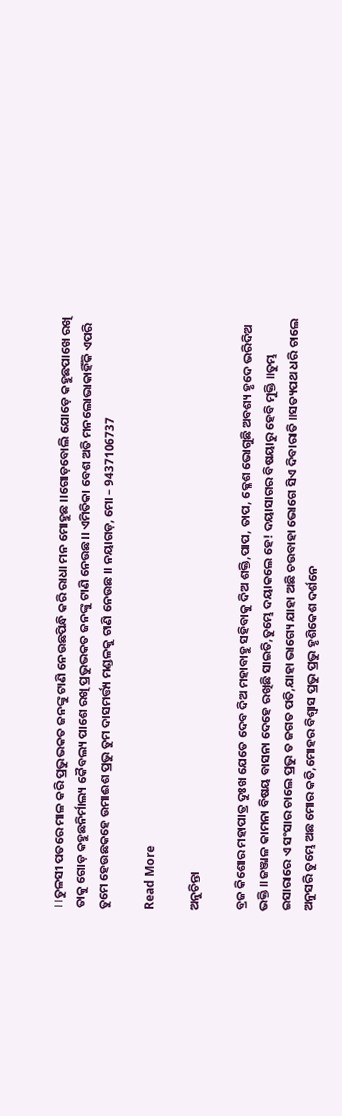।।ତୁଳସୀ ପତରେ ମାଳ କରି ପ୍ରଭୁଭକତ ଜନଙ୍କୁ ଟାଣି ନେଉଛପିନ୍ଧି କରି ରାଧା ମନ ମୋହୁଛ ।।ଗୋଡ଼ବୋଲି ଯୋଡ଼େ କହୁଛପାଖେ ରଖି ତାକୁ ଗୋଡ଼ କହୁଛନିର୍ମାଲ୍ୟ କୈବଲ୍ୟ ପାଶେ ରଖି ପ୍ରଭୁଭକତ ଜନଙ୍କୁ ଟାଣି ନେଉଛ।। ଏମିତିକା ବେଶ ଅତି ମନଲୋଭାକାହିଁକି ଏପରି ତୁମେ ହେଉଛକହେ ଉମାଈଶ ପ୍ରଭୁ ତୁମ ଦାସମର୍ତ୍ତ୍ୟ ମଣ୍ଡଳକୁ ଟାଣି ନେଉଛ ।। ନୟାଗଡ଼, ମୋ – 9437106737

Read More

ଅନୁଚିନ୍ତା

ବ୍ରଜ କିଶୋର ମହାପାତ୍ର ଦୁଃଖ ଯେତେ ଦେବ ଦିଅ ମହାବାହୁ ସହିବାକୁ ଦିଅ ଶକ୍ତି,ପାପ, ତାପ, କ୍ଳେଶ ଭୋଗୁଛି ଅବଶ୍ୟ ହୃଦେ ଭରିଦିଅ ଭକ୍ତି ॥ଜଞ୍ଜାଳ କାମନା ବିଷୟ ବାସନା ଦେହେ ରଖିଛି ସାଇତି,ତୁମ୍ଭେ ଦୟାକଲେ ହେ! ଦୟାସାଗର ବିଷୟାରୁ ହେବି ମୁକ୍ତି ॥ତୁମ୍ଭ ଇସାରାରେ ଏ ସଂସାର ଚାଲେ ପ୍ରଭୁ ତ ଜଗତ ପତି,ଯାହା ଭାଗ୍ୟେ ଯାହା ଅଛି ଚଉବାହା ଭୋଗେ ସିଏ ଦିବାରାତି ॥ସତ୍ୟପଥ ଧରି ଚାଲେ ଅନୁସରି ତୁମ୍ଭେ ଅଛ ମୋର କତି,ମୋହର ବିଶ୍ୱାସ ପ୍ରଭୁ ପ୍ରଭୁ ହୃଶିକେଶ ଦର୍ଶନେ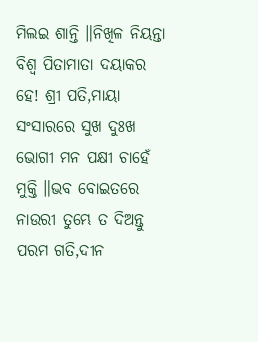ମିଲଇ ଶାନ୍ତି ॥ନିଖିଳ ନିୟନ୍ତା ବିଶ୍ୱ ପିତାମାତା ଦୟାକର ହେ! ଶ୍ରୀ ପତି,ମାୟା ସଂସାରରେ ସୁଖ ଦୁଃଖ ଭୋଗୀ ମନ ପକ୍ଷୀ ଚାହେଁ ମୁକ୍ତି ॥ଭବ ବୋଇତରେ ନାଉରୀ ତୁମ୍ଭେ ତ ଦିଅନ୍ତୁ ପରମ ଗତି,ଦୀନ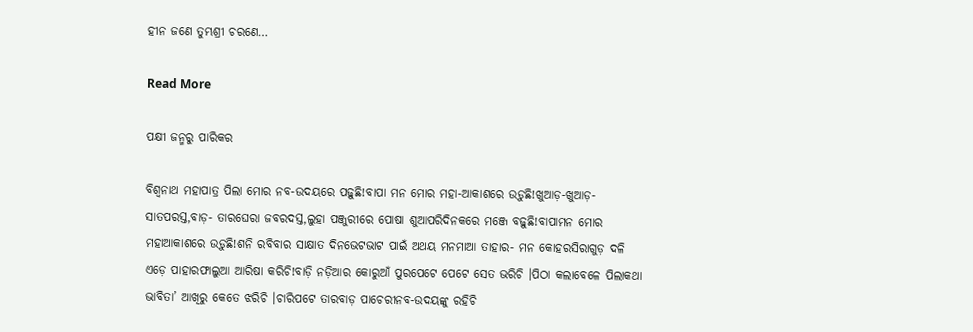ହୀନ ଜଣେ ତୁମ୍ଭଶ୍ରୀ ଚରଣେ…

Read More

ପକ୍ଷୀ ଜନ୍ମରୁ ପାରିକର

ବିଶ୍ୱନାଥ ମହାପାତ୍ର ପିଲା ମୋର ନବ-ଉଦୟରେ ପଢ଼ୁଛି!ବାପା ମନ ମୋର ମହା-ଆକାଶରେ ଉଡ଼ୁଛି!ଖୁଆଡ଼-ଖୁଆଡ଼- ସାତପରସ୍ତ,ବାଡ଼- ତାରଘେରା ଜବରଦସ୍ତ,ଲୁହା ପଞ୍ଜୁରୀରେ ପୋଷା ଶୁଆପରିଦିନକରେ ମଞ୍ଜେ ବଢ଼ୁଛି!ବାପାମନ ମୋର ମହାଆକାଶରେ ଉଡ଼ୁଛି!ଶନି ରବିବାର ସାକ୍ଷାତ ଦିନଭେଟଭାଟ ପାଇଁ ଅଥୟ ମନମାଆ ତାହାର- ମନ କୋହରସିରାଗୁଡ଼ ଦଳି ଏଡ଼େ ପାହାରଫାଲୁଆ ଆରିଷା କରିଚି!ବାଡ଼ି ନଡ଼ିଆର କୋରୁଆଁ ପୁରପେଟେ ପେଟେ ସେତ ଭରିଚି ।ପିଠା କଲାବେଳେ ପିଲାକଥା ଭାବିତା’ ଆଖିରୁ କେତେ ଝରିଚି ।ଚାରିପଟେ ତାରବାଡ଼ ପାଚେରୀନବ-ଉଦୟଙ୍କୁ ରହିଚି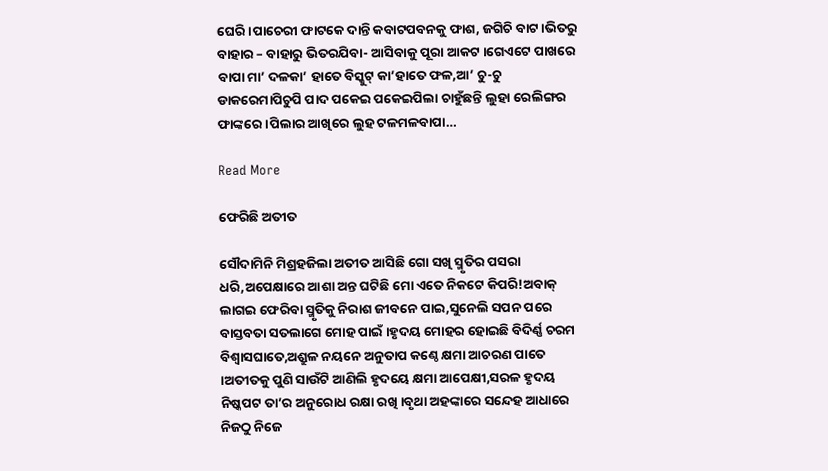ଘେରି ।ପାଚେରୀ ଫାଟକେ ଦାନ୍ତି କବାଟପବନକୁ ଫାଶ, ଜଗିଚି ବାଟ ।ଭିତରୁ ବାହାର – ବାହାରୁ ଭିତରଯିବା- ଆସିବାକୁ ପୂରା ଆକଟ ।ଗେଏଟେ ପାଖରେ ବାପା ମା’ ଦଳକା’ ହାତେ ବିସ୍କୁଟ୍ କା’ହାତେ ଫଳ,ଆ’ ଚୁ-ଚୁ ଡାକରେମାପିଚୁପି ପାଦ ପକେଇ ପକେଇପିଲା ଚାହୁଁଛନ୍ତି ଲୁହା ରେଲିଙ୍ଗର ଫାଙ୍କରେ ।ପିଲାର ଆଖିରେ ଲୁହ ଟଳମଳବାପା…

Read More

ଫେରିଛି ଅତୀତ

ସୌଦାମିନି ମିଶ୍ରହଜିଲା ଅତୀତ ଆସିଛି ଗୋ ସଖି ସ୍ମୃତିର ପସରା ଧରି,ଅପେକ୍ଷାରେ ଆଶା ଅନ୍ତ ଘଟିଛି ମୋ ଏତେ ନିକଟେ କିପରି!ଅବାକ୍ ଲାଗଇ ଫେରିବା ସ୍ମୃତିକୁ ନିରାଶ ଜୀବନେ ପାଇ,ସୁନେଲି ସପନ ପରେ ବାସ୍ତବତା ସତଲାଗେ ମୋହ ପାଇଁ ।ହୃଦୟ ମୋହର ହୋଇଛି ବିଦିର୍ଣ୍ଣ ଚରମ ବିଶ୍ୱାସଘାତେ,ଅଶ୍ରୁଳ ନୟନେ ଅନୁତାପ କଣ୍ଠେ କ୍ଷମା ଆଚରଣ ପାତେ ।ଅତୀତକୁ ପୁଣି ସାଉଁଟି ଆଣିଲି ହୃଦୟେ କ୍ଷମା ଆପେକ୍ଷୀ,ସରଳ ହୃଦୟ ନିଷ୍କପଟ ତା’ର ଅନୁରୋଧ ରକ୍ଷା ରଖି ।ବୃଥା ଅହଙ୍କାରେ ସନ୍ଦେହ ଆଧାରେ ନିଜଠୁ ନିଜେ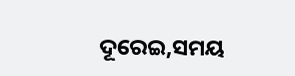ଦୂରେଇ,ସମୟ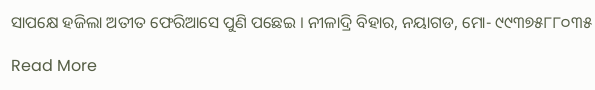ସାପକ୍ଷେ ହଜିଲା ଅତୀତ ଫେରିଆସେ ପୁଣି ପଛେଇ । ନୀଳାଦ୍ରି ବିହାର, ନୟାଗଡ, ମୋ- ୯୯୩୭୫୮୮୦୩୫

Read More